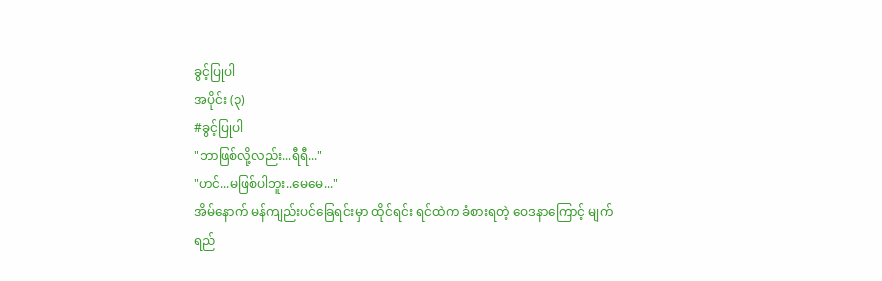ခွင့်ပြုပါ
အပိုင်း (၃)
#ခွင့်ပြုပါ
"ဘာဖြစ်လို့လည်း...ရီရီ..."
"ဟင်...မဖြစ်ပါဘူး..မေမေ..."
အိမ်နောက် မန်ကျည်းပင်ခြေရင်းမှာ ထိုင်ရင်း ရင်ထဲက ခံစားရတဲ့ ဝေဒနာကြောင့် မျက်ရည်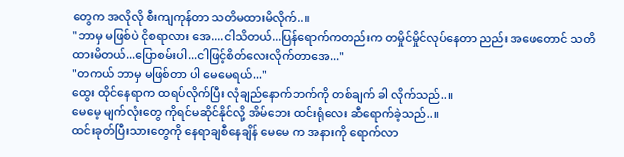တွေက အလိုလို စီးကျကုန်တာ သတိမထားမိလိုက်..။
"ဘာမှ မဖြစ်ပဲ ငိုစရာလား အေ....ငါသိတယ်...ပြန်ရောက်ကတည်းက တမှိုင်မှိုင်လုပ်နေတာ ညည်း အဖေတောင် သတိထားမိတယ်...ပြောစမ်းပါ...ငါဖြင့်စိတ်လေးလိုက်တာအေ..."
"တကယ် ဘာမှ မဖြစ်တာ ပါ မေမေရယ်..."
ထွေး ထိုင်နေရာက ထရပ်လိုက်ပြီး လုံချည်နောက်ဘက်ကို တစ်ချက် ခါ လိုက်သည်..။
မေမေ့ မျက်လုံးတွေ ကိုရင်မဆိုင်နိုင်လို့ အိမ်ဘေး ထင်းရုံလေး ဆီရောက်ခဲ့သည်..။
ထင်းခုတ်ပြီးသားတွေကို နေရာချစီနေချိန် မေမေ က အနားကို ရောက်လာ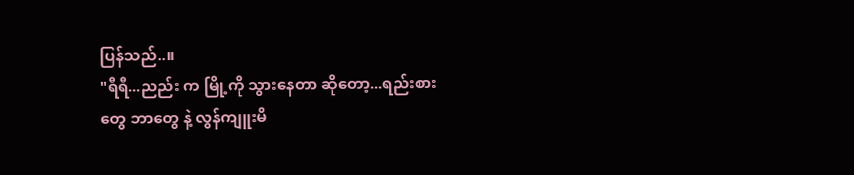ပြန်သည်..။
"ရီရီ...ညည်း က မြို့ကို သွားနေတာ ဆိုတော့...ရည်းစားတွေ ဘာတွေ နဲ့ လွန်ကျူးမိ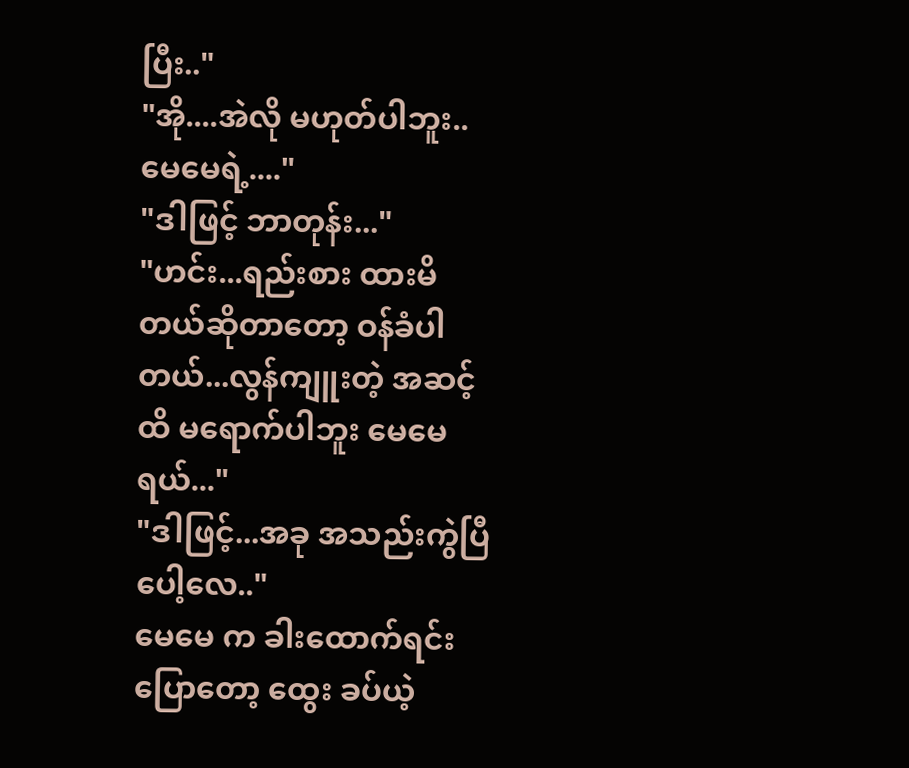ပြီး.."
"အို....အဲလို မဟုတ်ပါဘူး..မေမေရဲ့...."
"ဒါဖြင့် ဘာတုန်း..."
"ဟင်း...ရည်းစား ထားမိတယ်ဆိုတာတော့ ဝန်ခံပါတယ်...လွန်ကျူးတဲ့ အဆင့်ထိ မရောက်ပါဘူး မေမေရယ်..."
"ဒါဖြင့်...အခု အသည်းကွဲပြီပေါ့လေ.."
မေမေ က ခါးထောက်ရင်း ပြောတော့ ထွေး ခပ်ယဲ့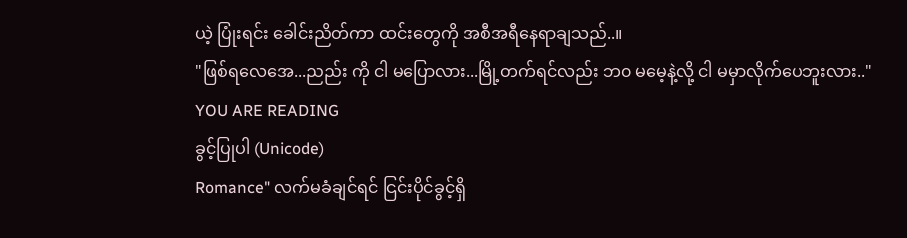ယဲ့ ပြုံးရင်း ခေါင်းညိတ်ကာ ထင်းတွေကို အစီအရီနေရာချသည်..။
"ဖြစ်ရလေအေ...ညည်း ကို ငါ မပြောလား...မြို့တက်ရင်လည်း ဘ၀ မမေ့နဲ့လို့ ငါ မမှာလိုက်ပေဘူးလား.."
YOU ARE READING
ခွင့်ပြုပါ (Unicode)
Romance" လက်မခံချင်ရင် ငြင်းပိုင်ခွင့်ရှိ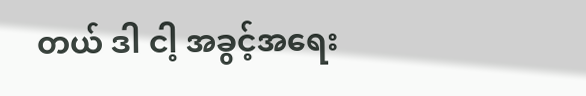တယ် ဒါ ငါ့ အခွင့်အရေး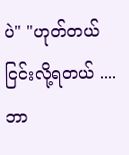ပဲ" "ဟုတ်တယ် ငြင်းလို့ရတယ် ....ဘာ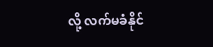လို့ လက်မခံနိုင်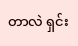တာလဲ ရှင်း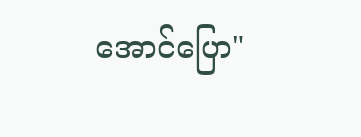အောင်ပြော"